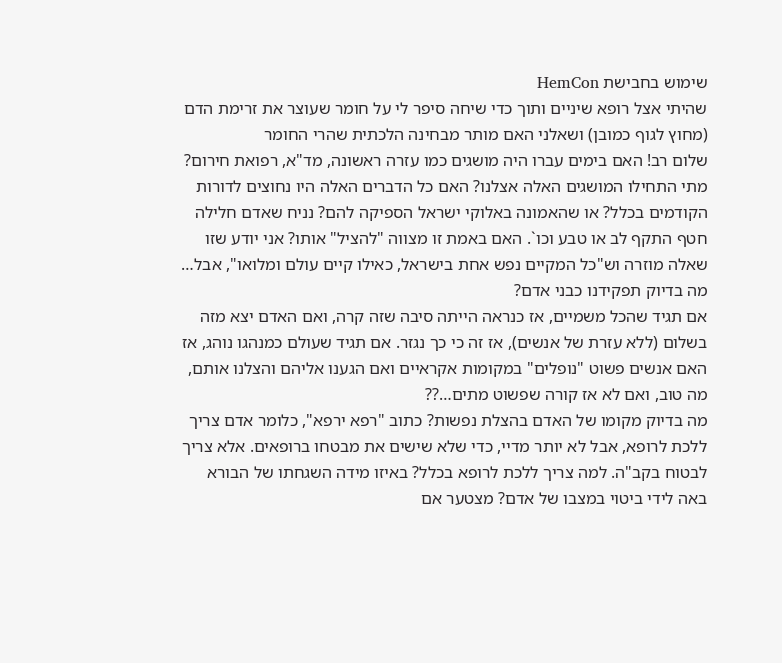שימוש בחבישת HemCon
שהיתי אצל רופא שיניים ותוך כדי שיחה סיפר לי על חומר שעוצר את זרימת הדם (מחוץ לגוף כמובן) ושאלני האם מותר מבחינה הלכתית שהרי החומר
שלום רב! האם בימים עברו היה מושגים כמו עזרה ראשונה, מד"א, רפואת חירום? מתי התחילו המושגים האלה אצלנו? האם כל הדברים האלה היו נחוצים לדורות הקודמים בכלל? או שהאמונה באלוקי ישראל הספיקה להם? נניח שאדם חלילה חטף התקף לב או טבע וכו`. האם באמת זו מצווה "להציל" אותו? אני יודע שזו שאלה מוזרה וש"כל המקיים נפש אחת בישראל, כאילו קיים עולם ומלואו", אבל… מה בדיוק תפקידנו כבני אדם?
אם תגיד שהכל משמיים, אז כנראה הייתה סיבה שזה קרה, ואם האדם יצא מזה בשלום (ללא עזרת של אנשים), אז זה כי כך נגזר. אם תגיד שעולם כמנהגו נוהג, אז האם אנשים פשוט "נופלים" במקומות אקראיים ואם הגענו אליהם והצלנו אותם, מה טוב, ואם לא אז קורה שפשוט מתים…??
מה בדיוק מקומו של האדם בהצלת נפשות? כתוב "רפא ירפא", כלומר אדם צריך ללכת לרופא, אבל לא יותר מדיי, כדי שלא שישים את מבטחו ברופאים. אלא צריך לבטוח בקב"ה. למה צריך ללכת לרופא בכלל? באיזו מידה השגחתו של הבורא באה לידי ביטוי במצבו של אדם? מצטער אם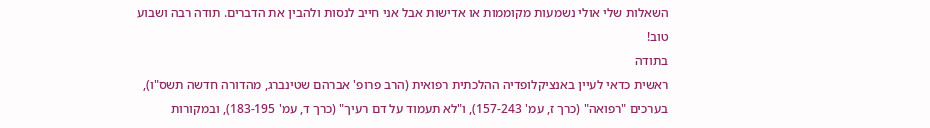השאלות שלי אולי נשמעות מקוממות או אדישות אבל אני חייב לנסות ולהבין את הדברים. תודה רבה ושבוע טוב!
בתודה
ראשית כדאי לעיין באנציקלופדיה ההלכתית רפואית (הרב פרופ' אברהם שטינברג, מהדורה חדשה תשס"ו), בערכים "רפואה" (כרך ז, עמ' 157-243), ו"לא תעמוד על דם רעיך" (כרך ד, עמ' 183-195), ובמקורות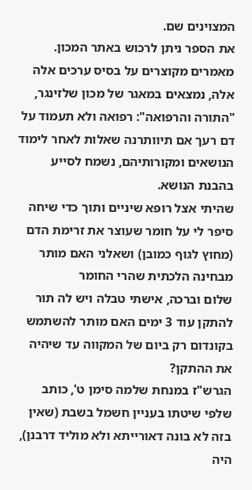המצוינים שם.
את הספר ניתן לרכוש באתר המכון.
מאמרים מקוצרים על בסיס ערכים אלה אלה, נמצאים במאגר של מכון שלזינגר, "התורה והרפואה": רפואה ולא תעמוד על דם רעך אם תיוותרנה שאלות לאחר לימוד הנושאים ומקורותיהם, נשמח לסייע בהבנת הנושא.
שהיתי אצל רופא שיניים ותוך כדי שיחה סיפר לי על חומר שעוצר את זרימת הדם (מחוץ לגוף כמובן) ושאלני האם מותר מבחינה הלכתית שהרי החומר
שלום וברכה, אישתי טבלה ויש לה תור להתקן עוד 3 ימים האם מותר להשתמש בקונדום רק ביום של המקווה עד שיהיה את ההתקן?
הגרש"ז במנחת שלמה סימן ט', כותב שלפי שיטתו בעניין חשמל בשבת (שאין בזה לא בונה דאורייתא ולא מוליד דרבנן), היה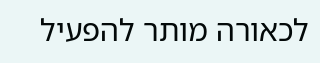לכאורה מותר להפעיל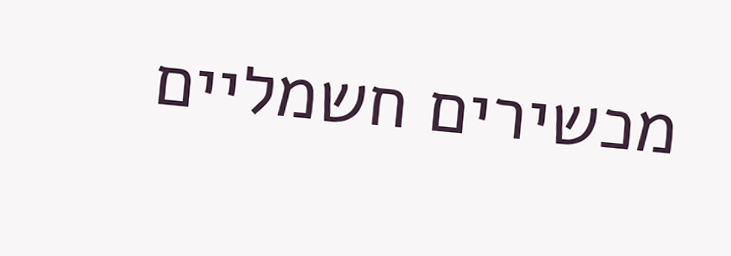מכשירים חשמליים